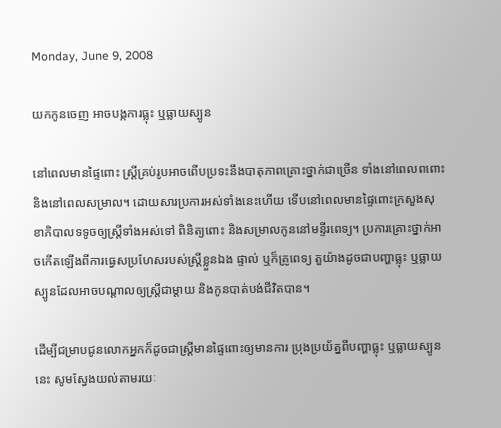Monday, June 9, 2008

យកកូនចេញ អាចបង្កការធ្លុះ ឬធ្លាយស្បូន

នៅពេលមានផ្ទៃពោះ ស្ត្រីគ្រប់រូបអាចពើបប្រទះនឹងបាតុភាពគ្រោះថ្នាក់ជាច្រើន ទាំងនៅពេលពពោះ និងនៅពេលសម្រាល។ ដោយសារប្រការអស់ទាំងនេះហើយ ទើបនៅពេលមានផ្ទៃពោះក្រសួងសុខាភិបាលទទូចឲ្យស្ត្រីទាំងអស់ទៅ ពិនិត្យពោះ និងសម្រាលកូននៅមន្ទីរពេទ្យ។ ប្រការគ្រោះថ្នាក់អាចកើតឡើងពីការធ្វេសប្រហែសរបស់ស្ត្រីខ្លួនឯង ផ្ទាល់ ឬក៏គ្រូពេទ្យ តួយ៉ាងដូចជាបញ្ហាធ្លុះ ឬធ្លាយស្បូនដែលអាចបណ្ដាលឲ្យស្ត្រីជាម្ដាយ និងកូនបាត់បង់ជីវិតបាន។

ដើម្បីជម្រាបជូនលោកអ្នកក៏ដូចជាស្ត្រីមានផ្ទៃពោះឲ្យមានការ ប្រុងប្រយ័ត្នពីបញ្ហាធ្លុះ ឬធ្លាយស្បូននេះ សូមស្វែងយល់តាមរយៈ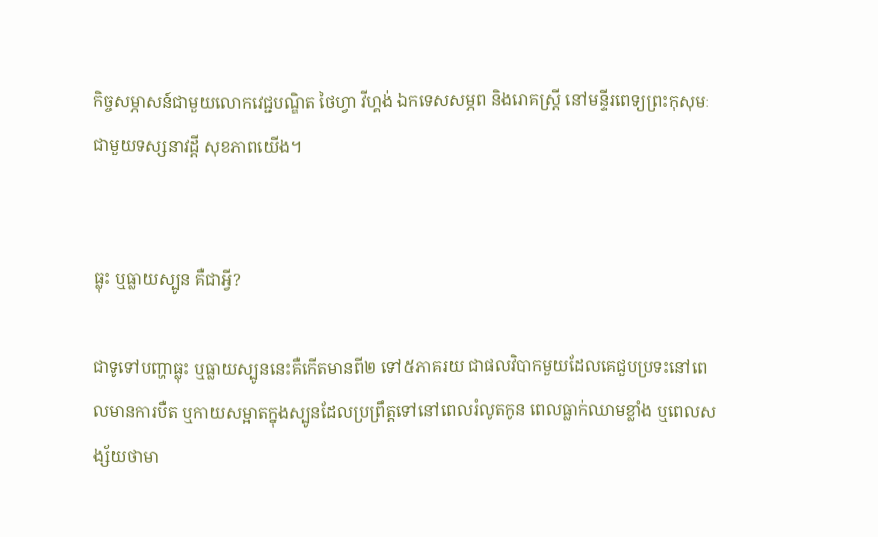កិច្ចសម្ភាសន៍ជាមួយលោកវេជ្ជបណ្ឌិត ថៃហ្វា វីហ្គង់ ឯកទេសសម្ភព និងរោគស្ត្រី នៅមន្ទីរពេទ្យព្រះកុសុមៈ ជាមួយទស្សនាវដ្ដី សុខភាពយើង។


ធ្លុះ ឬធ្លាយស្បូន គឺជាអ្វី?

ជាទូទៅបញ្ហាធ្លុះ ឬធ្លាយស្បូននេះគឺកើតមានពី២ ទៅ៥ភាគរយ ជាផលវិបាកមួយដែលគេជួបប្រទះនៅពេលមានការបឺត ឬកាយសម្អាតក្នុងស្បូនដែលប្រព្រឹត្តទៅនៅពេលរំលូតកូន ពេលធ្លាក់ឈាមខ្លាំង ឬពេលសង្ស័យថាមា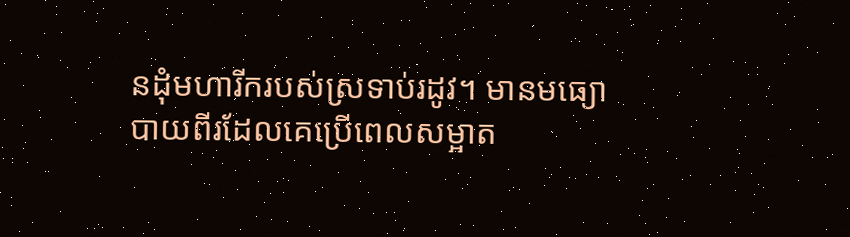នដុំមហារីករបស់ស្រទាប់រដូវ។ មានមធ្យោបាយពីរដែលគេប្រើពេលសម្អាត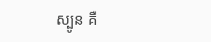ស្បូន គឺ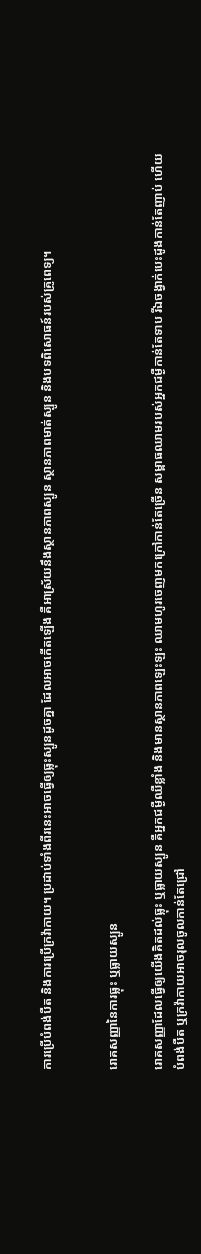ការប្រើបំពង់បឺត និងការប្រើក្រវ៉ាកាយ។ ប្រដាប់ទាំងពីរនេះអាចធ្វើឲ្យធ្លុះស្បូនដូចគ្នា ដែលអាចកើតឡើង គឺអាស្រ័យនឹងស្ថានភាពស្បូន ស្ថានភាពមាត់ស្បូន និងបទពិសោធន៍របស់គ្រូពេទ្យ។


រោគសញ្ញានៃការធ្លុះ ឬធ្លាយស្បូន

រោគសញ្ញាដែលធ្វើឲ្យយើងគិតដល់ធ្លុះ ឬធ្លាយស្បូន គឺអ្នកជម្ងឺឈឺខ្លាំង និងមានស្ថានភាពឡេះឡះ ឈាមហូរចេញមកក្រៅកាន់តែច្រើន សម្ពាធឈាមរបស់អ្នកជម្ងឺកាន់តែទាប រីឯចង្វាក់បេះដូងកាន់តែញាប់ ហើយបំពង់បឺត ឬក្រវ៉ាកាយអាចរុលចូលកាន់តែជ្រៅ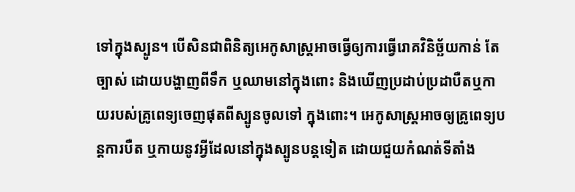ទៅក្នុងស្បូន។ បើសិនជាពិនិត្យអេកូសាស្ត្រអាចធ្វើឲ្យការធ្វើរោគវិនិច្ឆ័យកាន់ តែច្បាស់ ដោយបង្ហាញពីទឹក ឬឈាមនៅក្នុងពោះ និងឃើញប្រដាប់ប្រដាបឺតឬកាយរបស់គ្រូពេទ្យចេញផុតពីស្បូនចូលទៅ ក្នុងពោះ។ អេកូសាស្ត្រអាចឲ្យគ្រូពេទ្យបន្តការបឺត ឬកាយនូវអ្វីដែលនៅក្នុងស្បូនបន្តទៀត ដោយជួយកំណត់ទីតាំង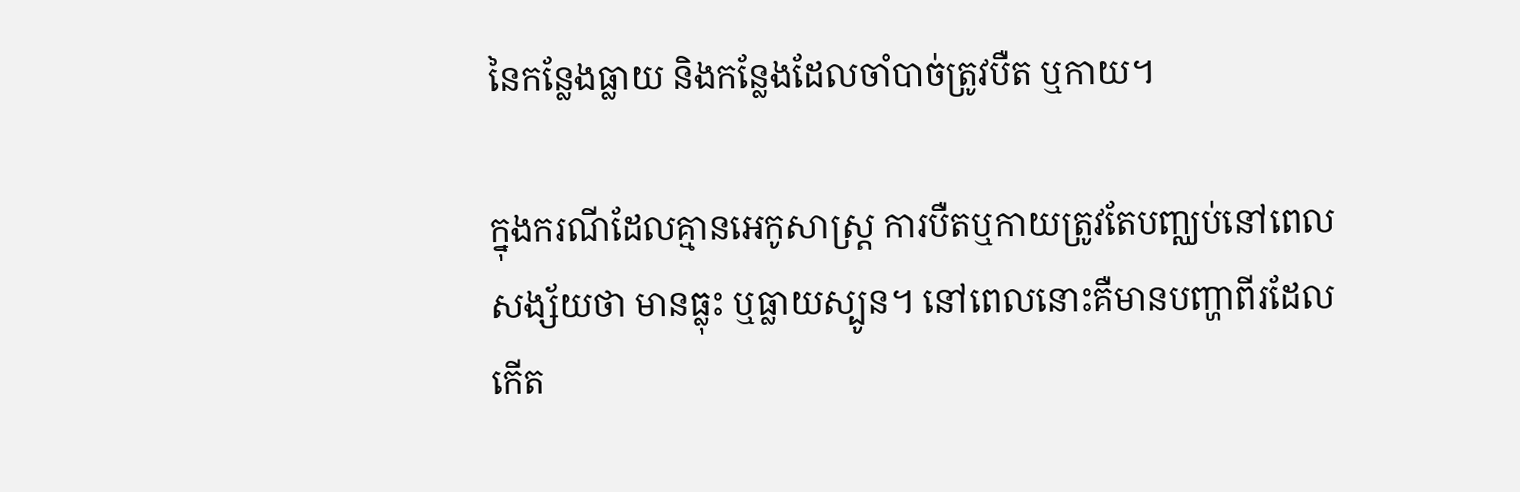នៃកន្លែងធ្លាយ និងកន្លែងដែលចាំបាច់ត្រូវបឺត ឬកាយ។

ក្នុងករណីដែលគ្មានអេកូសាស្ត្រ ការបឺតឬកាយត្រូវតែបញ្ឈប់នៅពេលសង្ស័យថា មានធ្លុះ ឬធ្លាយស្បូន។ នៅពេលនោះគឺមានបញ្ហាពីរដែលកើត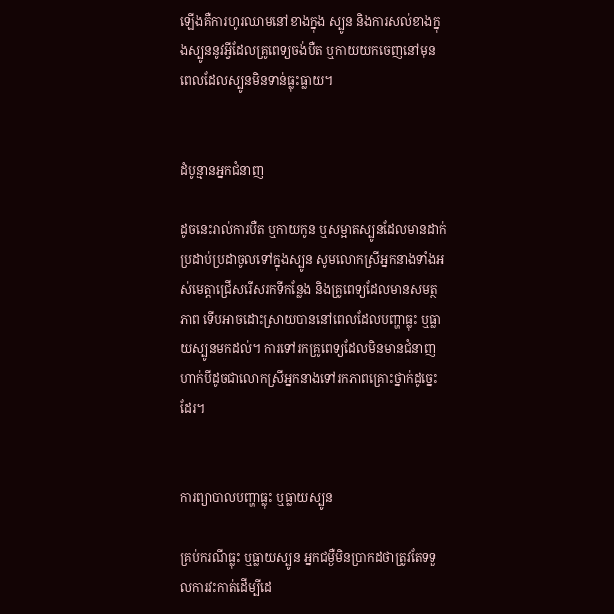ឡើងគឺការហូរឈាមនៅខាងក្នុង ស្បូន និងការសល់ខាងក្នុងស្បូននូវអ្វីដែលគ្រូពេទ្យចង់បឺត ឬកាយយកចេញនៅមុនពេលដែលស្បូនមិនទាន់ធ្លុះធ្លាយ។


ដំបូន្មានអ្នកជំនាញ

ដូចនេះរាល់ការបឺត ឬកាយកូន ឬសម្អាតស្បូនដែលមានដាក់ប្រដាប់ប្រដាចូលទៅក្នុងស្បូន សូមលោកស្រីអ្នកនាងទាំងអស់មេត្តាជ្រើសរើសរកទីកន្លែង និងគ្រូពេទ្យដែលមានសមត្ថភាព ទើបអាចដោះស្រាយបាននៅពេលដែលបញ្ហាធ្លុះ ឬធ្លាយស្បូនមកដល់។ ការទៅរកគ្រូពេទ្យដែលមិនមានជំនាញ ហាក់បីដូចជាលោកស្រីអ្នកនាងទៅរកភាពគ្រោះថ្នាក់ដូច្នេះដែរ។


ការព្យាបាលបញ្ហាធ្លុះ ឬធ្លាយស្បូន

គ្រប់ករណីធ្លុះ ឬធ្លាយស្បូន អ្នកជម្ងឺមិនប្រាកដថាត្រូវតែទទួលការវះកាត់ដើម្បីដេ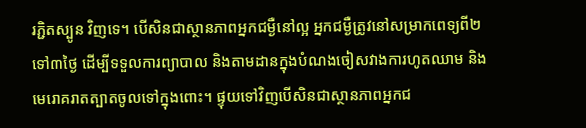រភ្ជិតស្បូន វិញទេ។ បើសិនជាស្ថានភាពអ្នកជម្ងឺនៅល្អ អ្នកជម្ងឺត្រូវនៅសម្រាកពេទ្យពី២ ទៅ៣ថ្ងៃ ដើម្បីទទួលការព្យាបាល និងតាមដានក្នុងបំណងចៀសវាងការហូតឈាម និងមេរោគរាតត្បាតចូលទៅក្នុងពោះ។ ផ្ទុយទៅវិញបើសិនជាស្ថានភាពអ្នកជ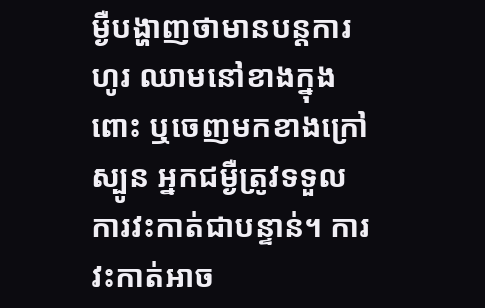ម្ងឺបង្ហាញថាមានបន្តការហូរ ឈាមនៅខាងក្នុងពោះ ឬចេញមកខាងក្រៅស្បូន អ្នកជម្ងឺត្រូវទទួលការវះកាត់ជាបន្ទាន់។ ការវះកាត់អាច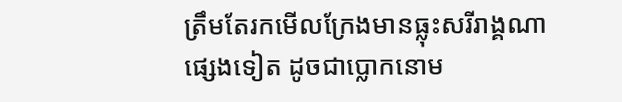ត្រឹមតែរកមើលក្រែងមានធ្លុះសរីរាង្គណាផ្សេងទៀត ដូចជាប្លោកនោម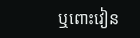ឬពោះវៀន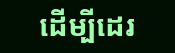ដើម្បីដេរ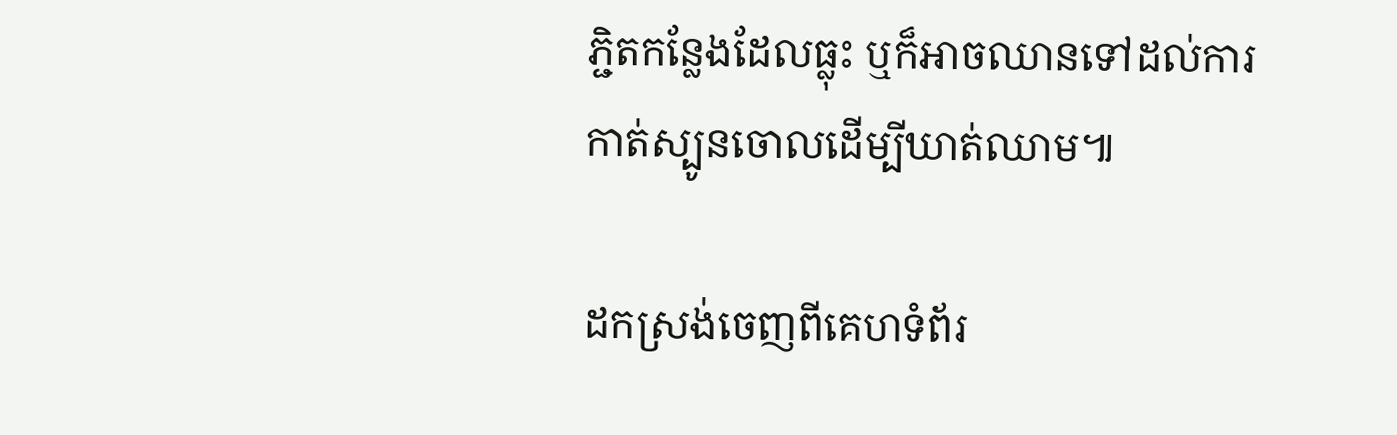ភ្ជិតកន្លែងដែលធ្លុះ ឬក៏អាចឈានទៅដល់ការកាត់ស្បូនចោលដើម្បីឃាត់ឈាម៕

ដកស្រង់ចេញពីគេហទំព័រ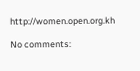http://women.open.org.kh

No comments: